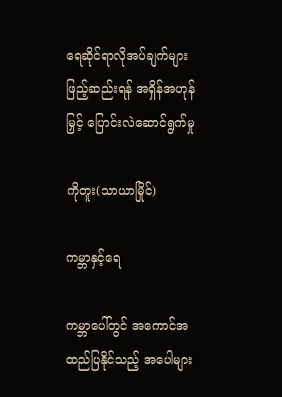ရေဆိုင်ရာလိုအပ်ချက်များဖြည့်ဆည်းရန် အရှိန်အဟုန်မြှင့် ပြောင်းလဲဆောင်ရွက်မှု

ကိုတူး(သာယာမြိုင်)

ကမ္ဘာနှင့်ရေ

ကမ္ဘာပေါ်တွင် အကောင်အထည်ပြနိုင်သည့် အပေါများ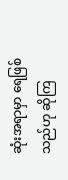ဆုံးအရာမှာ ရေဖြစ်သည်ဟု ဆိုကြ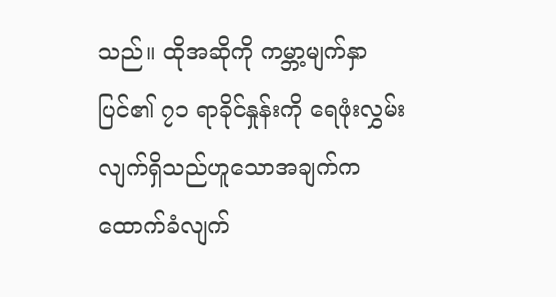သည်။ ထိုအဆိုကို ကမ္ဘာ့မျက်နှာပြင်၏ ၇၁ ရာခိုင်နှုန်းကို ရေဖုံးလွှမ်းလျက်ရှိသည်ဟူသောအချက်က ထောက်ခံလျက်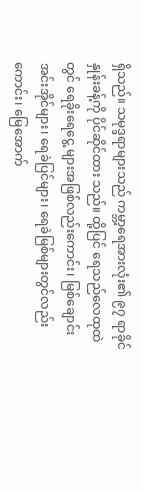ရှိသည်။ သမုဒ္ဒရာများသည် ကမ္ဘာ့ရေအားလုံး၏ ၉၇ ရာခိုင်နှုန်းခန့်ကို ပိုင်ဆိုင်ထား သည်။ ထို့ပြင် ရေသည်လေထုထဲတွင် ရေခိုးရေငွေ့ များအဖြစ်လည်းကောင်း၊ မြစ်ချောင်းအင်းအိုင်များ၊ ရေခဲပြင်များ၊ ရေခဲမြစ်များတွင်လည်းကောင်း၊ မြေအောက်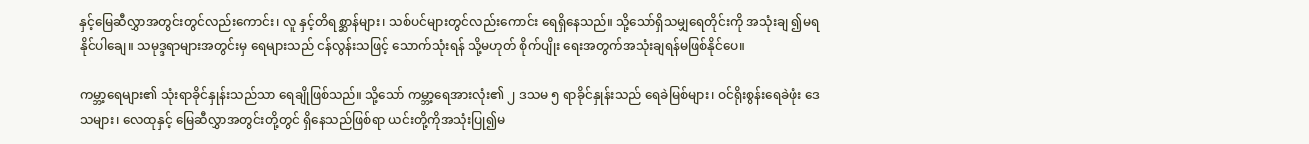နှင့်မြေဆီလွှာအတွင်းတွင်လည်းကောင်း၊ လူ နှင့်တိရစ္ဆာန်များ၊ သစ်ပင်များတွင်လည်းကောင်း ရေရှိနေသည်။ သို့သော်ရှိသမျှရေတိုင်းကို အသုံးချ ၍မရနိုင်ပါချေ။ သမုဒ္ဒရာများအတွင်းမှ ရေများသည် ငန်လွန်းသဖြင့် သောက်သုံးရန် သို့မဟုတ် စိုက်ပျိုး ရေးအတွက်အသုံးချရန်မဖြစ်နိုင်ပေ။

ကမ္ဘာ့ရေများ၏ သုံးရာခိုင်နှုန်းသည်သာ ရေချိုဖြစ်သည်။ သို့သော် ကမ္ဘာ့ရေအားလုံး၏ ၂ ဒသမ ၅ ရာခိုင်နှုန်းသည် ရေခဲမြစ်များ၊ ဝင်ရိုးစွန်းရေခဲဖုံး ဒေသများ၊ လေထုနှင့် မြေဆီလွှာအတွင်းတို့တွင် ရှိနေသည်ဖြစ်ရာ ယင်းတို့ကိုအသုံးပြု၍မ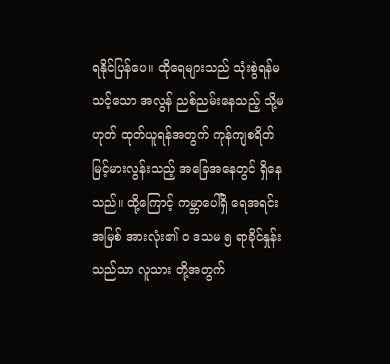ရနိုင်ပြန်ပေ။ ထိုရေများသည် သုံးစွဲရန်မသင့်သော အလွန် ညစ်ညမ်းနေသည့် သို့မဟုတ် ထုတ်ယူရန်အတွက် ကုန်ကျစရိတ်မြင့်မားလွန်းသည့် အခြေအနေတွင် ရှိနေသည်။ ထို့ကြောင့် ကမ္ဘာပေါ်ရှိ ရေအရင်းအမြစ် အားလုံး၏ ၀ ဒသမ ၅ ရာခိုင်နှုန်းသည်သာ လူသား တို့အတွက်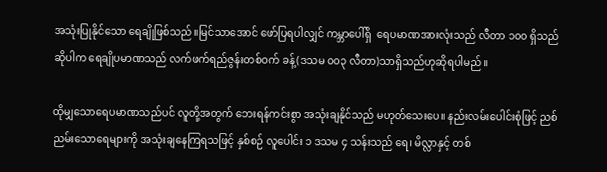အသုံးပြုနိုင်သော ရေချိုဖြစ်သည်။မြင်သာအောင် ဖော်ပြရပါလျှင် ကမ္ဘာပေါ်ရှိ  ရေပမာဏအားလုံးသည် လီတာ ၁၀၀ ရှိသည်ဆိုပါက ရေချိုပမာဏသည် လက်ဖက်ရည်ဇွန်းတစ်ဝက် ခန့်(ဒသမ ၀၀၃ လီတာ)သာရှိသည်ဟုဆိုရပါမည်။

ထိုမျှသောရေပမာဏသည်ပင် လူတို့အတွက် ဘေးရန်ကင်းစွာ အသုံးချနိုင်သည် မဟုတ်သေးပေ။ နည်းလမ်းပေါင်းစုံဖြင့် ညစ်ညမ်းသောရေများကို အသုံးချနေကြရသဖြင့် နှစ်စဉ် လူပေါင်း ၁ ဒသမ ၄ သန်းသည် ရေ၊ မိလ္လာနှင့် တစ်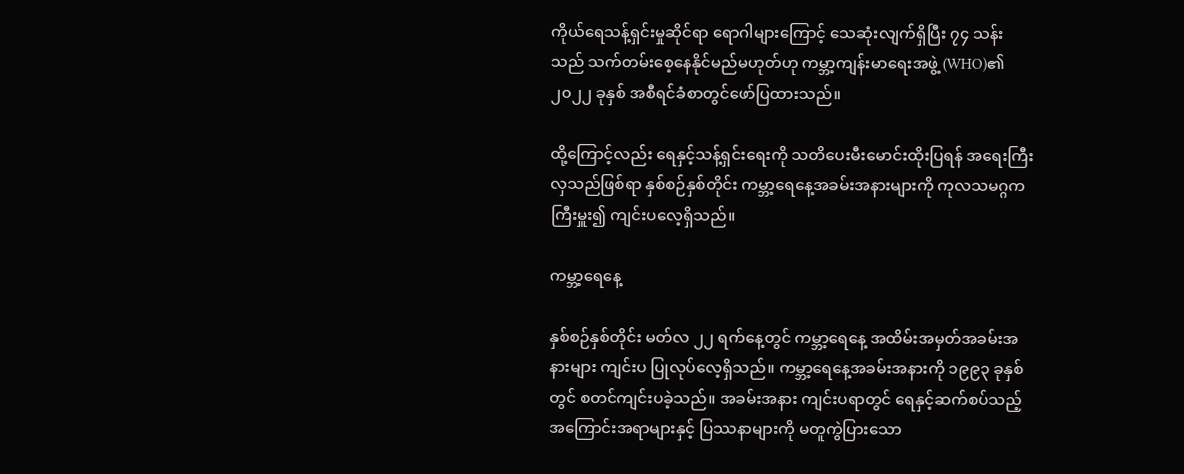ကိုယ်ရေသန့်ရှင်းမှုဆိုင်ရာ ရောဂါများကြောင့် သေဆုံးလျက်ရှိပြီး ၇၄ သန်းသည် သက်တမ်းစေ့နေနိုင်မည်မဟုတ်ဟု ကမ္ဘာ့ကျန်းမာရေးအဖွဲ့ (WHO)၏ ၂၀၂၂ ခုနှစ် အစီရင်ခံစာတွင်ဖော်ပြထားသည်။

ထို့ကြောင့်လည်း ရေနှင့်သန့်ရှင်းရေးကို သတိပေးမီးမောင်းထိုးပြရန် အရေးကြီးလှသည်ဖြစ်ရာ နှစ်စဉ်နှစ်တိုင်း ကမ္ဘာ့ရေနေ့အခမ်းအနားများကို ကုလသမဂ္ဂကကြီးမှူး၍ ကျင်းပလေ့ရှိသည်။

ကမ္ဘာ့ရေနေ့

နှစ်စဉ်နှစ်တိုင်း မတ်လ ၂၂ ရက်နေ့တွင် ကမ္ဘာ့ရေနေ့ အထိမ်းအမှတ်အခမ်းအနားများ ကျင်းပ ပြုလုပ်လေ့ရှိသည်။ ကမ္ဘာ့ရေနေ့အခမ်းအနားကို ၁၉၉၃ ခုနှစ်တွင် စတင်ကျင်းပခဲ့သည်။ အခမ်းအနား ကျင်းပရာတွင် ရေနှင့်ဆက်စပ်သည့် အကြောင်းအရာများနှင့် ပြဿနာများကို မတူကွဲပြားသော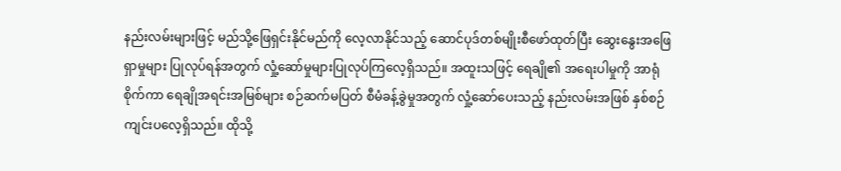နည်းလမ်းများဖြင့် မည်သို့ဖြေရှင်းနိုင်မည်ကို လေ့လာနိုင်သည့် ဆောင်ပုဒ်တစ်မျိုးစီဖော်ထုတ်ပြီး ဆွေးနွေးအဖြေရှာမှုများ ပြုလုပ်ရန်အတွက် လှုံ့ဆော်မှုများပြုလုပ်ကြလေ့ရှိသည်။ အထူးသဖြင့် ရေချို၏ အရေးပါမှုကို အာရုံစိုက်ကာ ရေချိုအရင်းအမြစ်များ စဉ်ဆက်မပြတ် စီမံခန့်ခွဲမှုအတွက် လှုံ့ဆော်ပေးသည့် နည်းလမ်းအဖြစ် နှစ်စဉ်ကျင်းပလေ့ရှိသည်။ ထိုသို့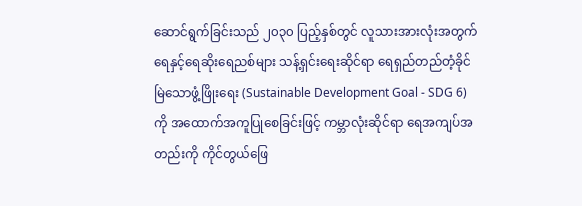ဆောင်ရွက်ခြင်းသည် ၂၀၃၀ ပြည့်နှစ်တွင် လူသားအားလုံးအတွက် ရေနှင့်ရေဆိုးရေညစ်များ သန့်ရှင်းရေးဆိုင်ရာ ရေရှည်တည်တံ့ခိုင်မြဲသောဖွံ့ဖြိုးရေး (Sustainable Development Goal - SDG 6)ကို အထောက်အကူပြုစေခြင်းဖြင့် ကမ္ဘာလုံးဆိုင်ရာ ရေအကျပ်အတည်းကို ကိုင်တွယ်ဖြေ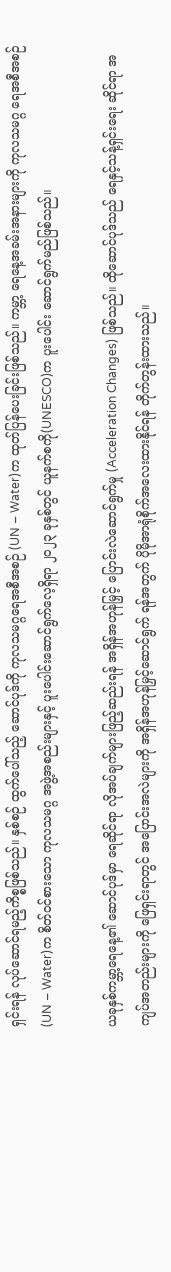ရှင်းရန် လုပ်ဆောင်ရမည့်ကိစ္စဖြစ်သည်။ နှစ်စဉ် ထွက်ပေါ်သည့် ဆောင်ပုဒ်ကို ကုလသမဂ္ဂရေအစီအစဉ် (UN – Water)က ထုတ်ပြန်ပေးခြင်းဖြစ်သည်။ ကမ္ဘာ့ ရေနေ့အခမ်းအနားများကို ကုလသမဂ္ဂ ရေအစီအစဉ် (UN – Water)က စိတ်ဝင်စားသော ကုလသမဂ္ဂ အဖွဲ့အစည်းများနှင့် ပူးပေါင်းဆောင်ရွက်လေ့ရှိရာ ၂၀၂၃ ခုနှစ်တွင် ယူနက်စကို(UNESCO)က ပူးပေါင်း ဆောင်ရွက်မည်ဖြစ်သည်။

ယခုနှစ်ကမ္ဘာ့ရေနေ့၏ ဆောင်ပုဒ်မှာ ရေဆိုင်ရာ လိုအပ်ချက်များဖြည့်ဆည်းရန် အရှိန်အဟုန်မြှင့် ပြောင်းလဲဆောင်ရွက်မှု (Acceleration Changes) ဖြစ်သည်။ ထိုဆောင်ပုဒ်သည် ရေနှင့်သန့်ရှင်းရေး ဆိုင်ရာ အကျပ်အတည်းများကို ဖြေရှင်းရာတွင် အပြောင်းအလဲများကို အရှိန်အဟုန်မြှင့်ဆောင်ရွက် ရန်အတွက် ပိုမိုအာရုံစိုက်အလေးထားနိုင်ရန် တိုက်တွန်းထားသည်။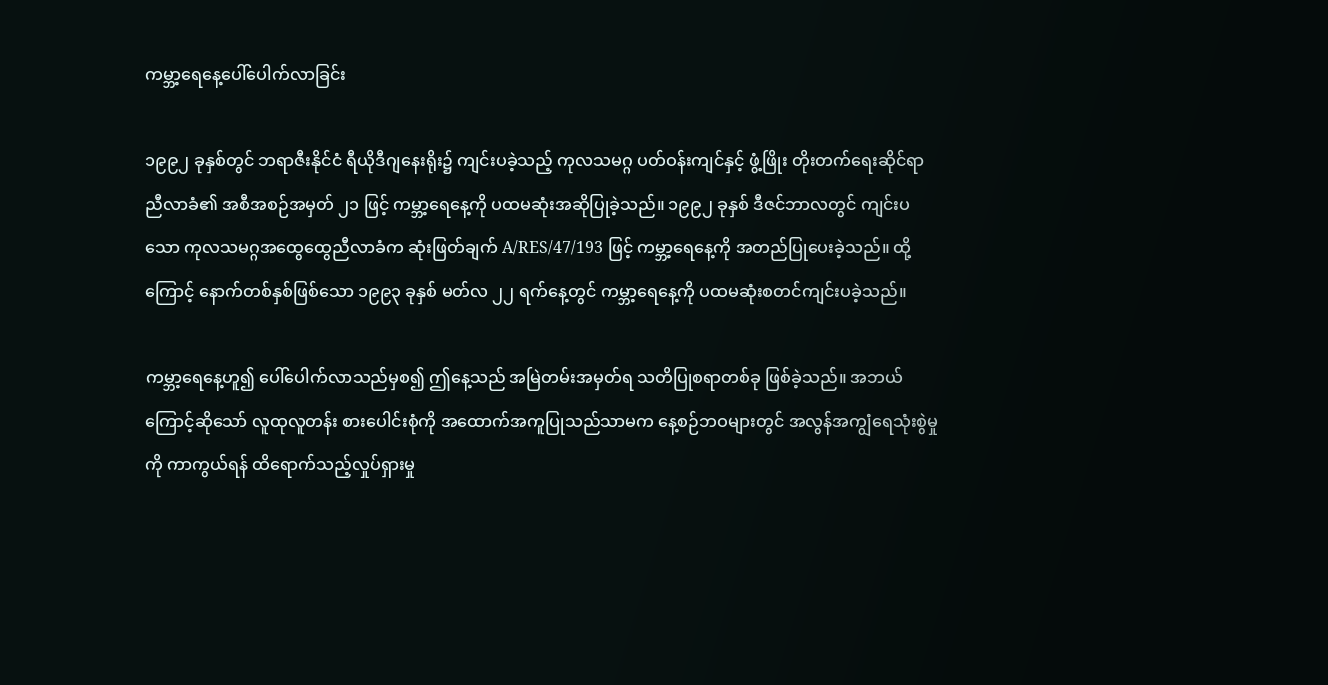ကမ္ဘာ့ရေနေ့ပေါ်ပေါက်လာခြင်း

၁၉၉၂ ခုနှစ်တွင် ဘရာဇီးနိုင်ငံ ရီယိုဒီဂျနေးရိုး၌ ကျင်းပခဲ့သည့် ကုလသမဂ္ဂ ပတ်ဝန်းကျင်နှင့် ဖွံ့ဖြိုး တိုးတက်ရေးဆိုင်ရာ ညီလာခံ၏ အစီအစဉ်အမှတ် ၂၁ ဖြင့် ကမ္ဘာ့ရေနေ့ကို ပထမဆုံးအဆိုပြုခဲ့သည်။ ၁၉၉၂ ခုနှစ် ဒီဇင်ဘာလတွင် ကျင်းပသော ကုလသမဂ္ဂအထွေထွေညီလာခံက ဆုံးဖြတ်ချက် A/RES/47/193 ဖြင့် ကမ္ဘာ့ရေနေ့ကို အတည်ပြုပေးခဲ့သည်။ ထို့ကြောင့် နောက်တစ်နှစ်ဖြစ်သော ၁၉၉၃ ခုနှစ် မတ်လ ၂၂ ရက်နေ့တွင် ကမ္ဘာ့ရေနေ့ကို ပထမဆုံးစတင်ကျင်းပခဲ့သည်။

ကမ္ဘာ့ရေနေ့ဟူ၍ ပေါ်ပေါက်လာသည်မှစ၍ ဤနေ့သည် အမြဲတမ်းအမှတ်ရ သတိပြုစရာတစ်ခု ဖြစ်ခဲ့သည်။ အဘယ်ကြောင့်ဆိုသော် လူထုလူတန်း စားပေါင်းစုံကို အထောက်အကူပြုသည်သာမက နေ့စဉ်ဘဝများတွင် အလွန်အကျွံရေသုံးစွဲမှုကို ကာကွယ်ရန် ထိရောက်သည့်လှုပ်ရှားမှု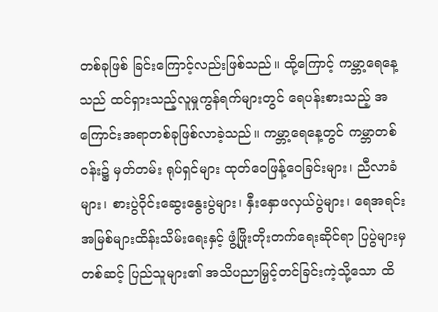တစ်ခုဖြစ် ခြင်းကြောင့်လည်းဖြစ်သည်။ ထို့ကြောင့် ကမ္ဘာ့ရေနေ့သည် ထင်ရှားသည့်လူမှုကွန်ရက်များတွင် ရေပန်းစားသည့် အကြောင်းအရာတစ်ခုဖြစ်လာခဲ့သည်။ ကမ္ဘာ့ရေနေ့တွင် ကမ္ဘာတစ်ဝန်း၌ မှတ်တမ်း ရုပ်ရှင်များ ထုတ်ဝေဖြန့်ဝေခြင်းများ၊ ညီလာခံများ၊ စားပွဲဝိုင်းဆွေးနွေးပွဲများ၊ နှီးနှောဖလှယ်ပွဲများ၊ ရေအရင်းအမြစ်များထိန်းသိမ်းရေးနှင့် ဖွံ့ဖြိုးတိုးတက်ရေးဆိုင်ရာ ပြပွဲများမှတစ်ဆင့် ပြည်သူများ၏ အသိပညာမြှင့်တင်ခြင်းကဲ့သို့သော ထိ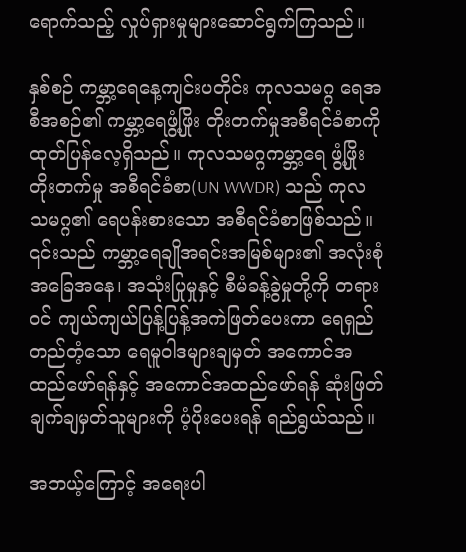ရောက်သည့် လှုပ်ရှားမှုများဆောင်ရွက်ကြသည်။

နှစ်စဉ် ကမ္ဘာ့ရေနေ့ကျင်းပတိုင်း ကုလသမဂ္ဂ ရေအစီအစဉ်၏ ကမ္ဘာ့ရေဖွံ့ဖြိုး တိုးတက်မှုအစီရင်ခံစာကို ထုတ်ပြန်လေ့ရှိသည်။ ကုလသမဂ္ဂကမ္ဘာ့ရေ ဖွံ့ဖြိုးတိုးတက်မှု အစီရင်ခံစာ(UN WWDR) သည် ကုလသမဂ္ဂ၏ ရေပန်းစားသော အစီရင်ခံစာဖြစ်သည်။ ၎င်းသည် ကမ္ဘာ့ရေချိုအရင်းအမြစ်များ၏ အလုံးစုံအခြေအနေ၊ အသုံးပြုမှုနှင့် စီမံခန့်ခွဲမှုတို့ကို တရားဝင် ကျယ်ကျယ်ပြန့်ပြန့်အကဲဖြတ်ပေးကာ ရေရှည်တည်တံ့သော ရေမူဝါဒများချမှတ် အကောင်အထည်ဖော်ရန်နှင့် အကောင်အထည်ဖော်ရန် ဆုံးဖြတ်ချက်ချမှတ်သူများကို ပံ့ပိုးပေးရန် ရည်ရွယ်သည်။

အဘယ့်ကြောင့် အရေးပါ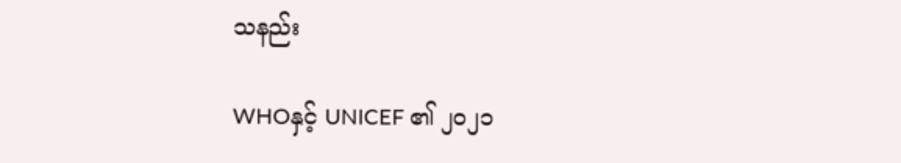သနည်း

WHOနှင့် UNICEF ၏ ၂၀၂၁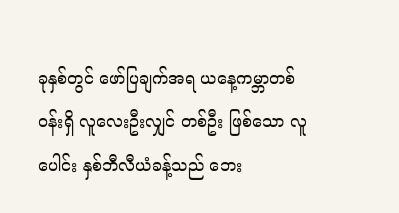ခုနှစ်တွင် ဖော်ပြချက်အရ ယနေ့ကမ္ဘာတစ်ဝန်းရှိ လူလေးဦးလျှင် တစ်ဦး ဖြစ်သော လူပေါင်း နှစ်ဘီလီယံခန့်သည် ဘေး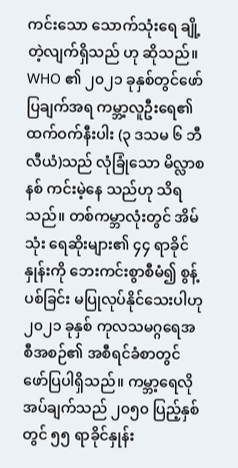ကင်းသော သောက်သုံးရေ ချို့တဲ့လျက်ရှိသည် ဟု ဆိုသည်။ WHO ၏ ၂၀၂၁ ခုနှစ်တွင်ဖော်ပြချက်အရ ကမ္ဘာ့လူဦးရေ၏ ထက်ဝက်နီးပါး (၃ ဒသမ ၆ ဘီလီယံ)သည် လုံခြုံသော မိလ္လာစနစ် ကင်းမဲ့နေ သည်ဟု သိရသည်။ တစ်ကမ္ဘာလုံးတွင် အိမ်သုံး ရေဆိုးများ၏ ၄၄ ရာခိုင်နှုန်းကို ဘေးကင်းစွာစီမံ၍ စွန့်ပစ်ခြင်း မပြုလုပ်နိုင်သေးပါဟု ၂၀၂၁ ခုနှစ် ကုလသမဂ္ဂရေအစီအစဉ်၏ အစီရင်ခံစာတွင် ဖော်ပြပါရှိသည်။ ကမ္ဘာ့ရေလိုအပ်ချက်သည် ၂၀၅၀ ပြည့်နှစ် တွင် ၅၅ ရာခိုင်နှုန်း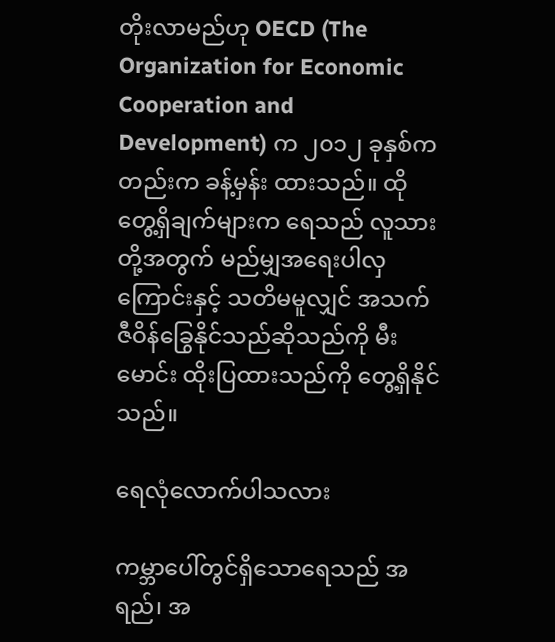တိုးလာမည်ဟု OECD (The Organization for Economic Cooperation and Development) က ၂၀၁၂ ခုနှစ်ကတည်းက ခန့်မှန်း ထားသည်။ ထိုတွေ့ရှိချက်များက ရေသည် လူသားတို့အတွက် မည်မျှအရေးပါလှကြောင်းနှင့် သတိမမူလျှင် အသက်ဇီဝိန်ခြွေနိုင်သည်ဆိုသည်ကို မီးမောင်း ထိုးပြထားသည်ကို တွေ့ရှိနိုင်သည်။

ရေလုံလောက်ပါသလား

ကမ္ဘာပေါ်တွင်ရှိသောရေသည် အရည်၊ အ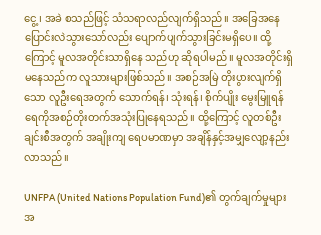ငွေ့၊ အခဲ စသည်ဖြင့် သံသရာလည်လျက်ရှိသည်။ အခြေအနေပြောင်းလဲသွားသော်လည်း ပျောက်ပျက်သွားခြင်းမရှိပေ။ ထို့ကြောင့် မူလအတိုင်းသာရှိနေ သည်ဟု ဆိုရပါမည်။ မူလအတိုင်းရှိမနေသည်က လူသားများဖြစ်သည်။ အစဉ်အမြဲ တိုးပွားလျက်ရှိ သော လူဦးရေအတွက် သောက်ရန်၊ သုံးရန်၊ စိုက်ပျိုး မွေးမြူရန် ရေကိုအစဉ်တိုးတက်အသုံးပြုနေရသည်။ ထို့ကြောင့် လူတစ်ဦးချင်းစီအတွက် အချိုးကျ ရေပမာဏမှာ အချိန်နှင့်အမျှလျော့နည်းလာသည်။

UNFPA (United Nations Population Fund)၏ တွက်ချက်မှုများအ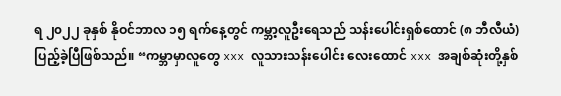ရ ၂၀၂၂ ခုနှစ် နိုဝင်ဘာလ ၁၅ ရက်နေ့တွင် ကမ္ဘာ့လူဦးရေသည် သန်းပေါင်းရှစ်ထောင် (၈ ဘီလီယံ) ပြည့်ခဲ့ပြီဖြစ်သည်။ “ကမ္ဘာမှာလူတွေ xxx လူသားသန်းပေါင်း လေးထောင် xxx အချစ်ဆုံးတို့နှစ်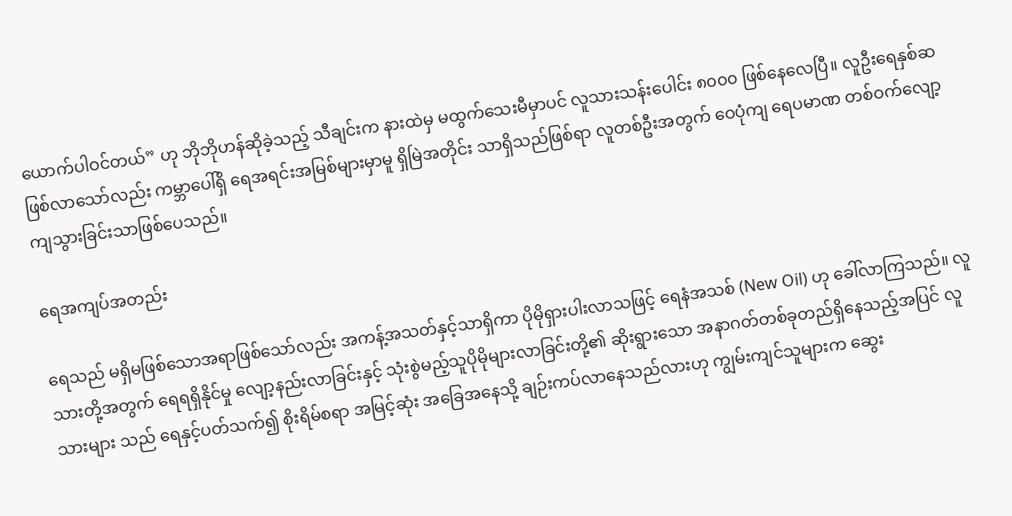ယောက်ပါဝင်တယ်” ဟု ဘိုဘိုဟန်ဆိုခဲ့သည့် သီချင်းက နားထဲမှ မထွက်သေးမီမှာပင် လူသားသန်းပေါင်း ၈၀၀၀ ဖြစ်နေလေပြီ။ လူဦးရေနှစ်ဆဖြစ်လာသော်လည်း ကမ္ဘာပေါ်ရှိ ရေအရင်းအမြစ်များမှာမူ ရှိမြဲအတိုင်း သာရှိသည်ဖြစ်ရာ လူတစ်ဦးအတွက် ဝေပုံကျ ရေပမာဏ တစ်ဝက်လျော့ကျသွားခြင်းသာဖြစ်ပေသည်။

ရေအကျပ်အတည်း

ရေသည် မရှိမဖြစ်သောအရာဖြစ်သော်လည်း အကန့်အသတ်နှင့်သာရှိကာ ပိုမိုရှားပါးလာသဖြင့် ရေနံအသစ် (New Oil) ဟု ခေါ်လာကြသည်။ လူသားတို့အတွက် ရေရရှိနိုင်မှု လျော့နည်းလာခြင်းနှင့် သုံးစွဲမည့်သူပိုမိုများလာခြင်းတို့၏ ဆိုးရွားသော အနာဂတ်တစ်ခုတည်ရှိနေသည့်အပြင် လူသားများ သည် ရေနှင့်ပတ်သက်၍ စိုးရိမ်စရာ အမြင့်ဆုံး အခြေအနေသို့ ချဉ်းကပ်လာနေသည်လားဟု ကျွမ်းကျင်သူများက ဆွေး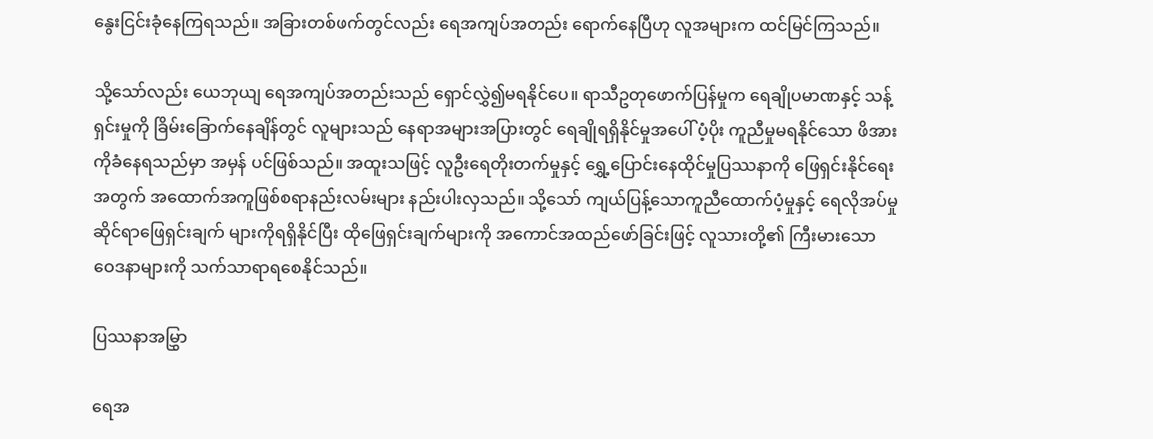နွေးငြင်းခုံနေကြရသည်။ အခြားတစ်ဖက်တွင်လည်း ရေအကျပ်အတည်း ရောက်နေပြီဟု လူအများက ထင်မြင်ကြသည်။

သို့သော်လည်း ယေဘုယျ ရေအကျပ်အတည်းသည် ရှောင်လွှဲ၍မရနိုင်ပေ။ ရာသီဥတုဖောက်ပြန်မှုက ရေချိုပမာဏနှင့် သန့်ရှင်းမှုကို ခြိမ်းခြောက်နေချိန်တွင် လူများသည် နေရာအများအပြားတွင် ရေချိုရရှိနိုင်မှုအပေါ် ပံ့ပိုး ကူညီမှုမရနိုင်သော ဖိအားကိုခံနေရသည်မှာ အမှန် ပင်ဖြစ်သည်။ အထူးသဖြင့် လူဦးရေတိုးတက်မှုနှင့် ရွှေ့ပြောင်းနေထိုင်မှုပြဿနာကို ဖြေရှင်းနိုင်ရေးအတွက် အထောက်အကူဖြစ်စရာနည်းလမ်းများ နည်းပါးလှသည်။ သို့သော် ကျယ်ပြန့်သောကူညီထောက်ပံ့မှုနှင့် ရေလိုအပ်မှုဆိုင်ရာဖြေရှင်းချက် များကိုရရှိနိုင်ပြီး ထိုဖြေရှင်းချက်များကို အကောင်အထည်ဖော်ခြင်းဖြင့် လူသားတို့၏ ကြီးမားသော ဝေဒနာများကို သက်သာရာရစေနိုင်သည်။

ပြဿနာအမြွှာ

ရေအ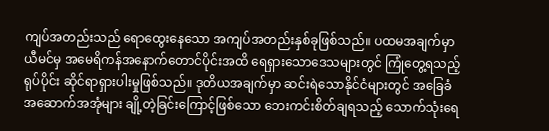ကျပ်အတည်းသည် ရောထွေးနေသော အကျပ်အတည်းနှစ်ခုဖြစ်သည်။ ပထမအချက်မှာ ယီမင်မှ အမေရိကန်အနောက်တောင်ပိုင်းအထိ ရေရှားသောဒေသများတွင် ကြုံတွေ့ရသည့် ရုပ်ပိုင်း ဆိုင်ရာရှားပါးမှုဖြစ်သည်။ ဒုတိယအချက်မှာ ဆင်းရဲသောနိုင်ငံများတွင် အခြေခံအဆောက်အအုံများ ချို့တဲ့ခြင်းကြောင့်ဖြစ်သော ဘေးကင်းစိတ်ချရသည့် သောက်သုံးရေ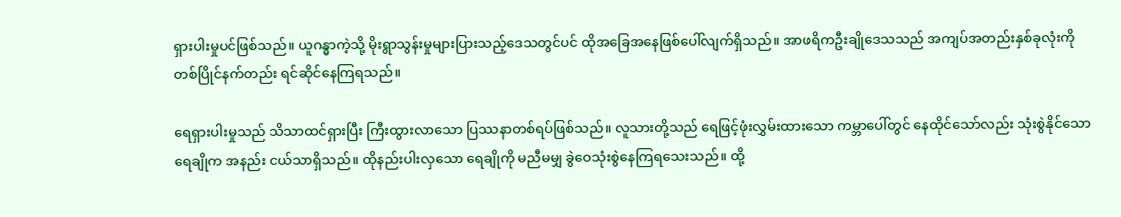ရှားပါးမှုပင်ဖြစ်သည်။ ယူဂန္ဓာကဲ့သို့ မိုးရွာသွန်းမှုများပြားသည့်ဒေသတွင်ပင် ထိုအခြေအနေဖြစ်ပေါ်လျက်ရှိသည်။ အာဖရိကဦးချိုဒေသသည် အကျပ်အတည်းနှစ်ခုလုံးကို တစ်ပြိုင်နက်တည်း ရင်ဆိုင်နေကြရသည်။

ရေရှားပါးမှုသည် သိသာထင်ရှားပြီး ကြီးထွားလာသော ပြဿနာတစ်ရပ်ဖြစ်သည်။ လူသားတို့သည် ရေဖြင့်ဖုံးလွှမ်းထားသော ကမ္ဘာပေါ်တွင် နေထိုင်သော်လည်း သုံးစွဲနိုင်သောရေချိုက အနည်း ငယ်သာရှိသည်။ ထိုနည်းပါးလှသော ရေချိုကို မညီမမျှ ခွဲဝေသုံးစွဲနေကြရသေးသည်။ ထို့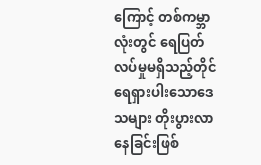ကြောင့် တစ်ကမ္ဘာလုံးတွင် ရေပြတ်လပ်မှုမရှိသည့်တိုင် ရေရှားပါးသောဒေသများ တိုးပွားလာနေခြင်းဖြစ်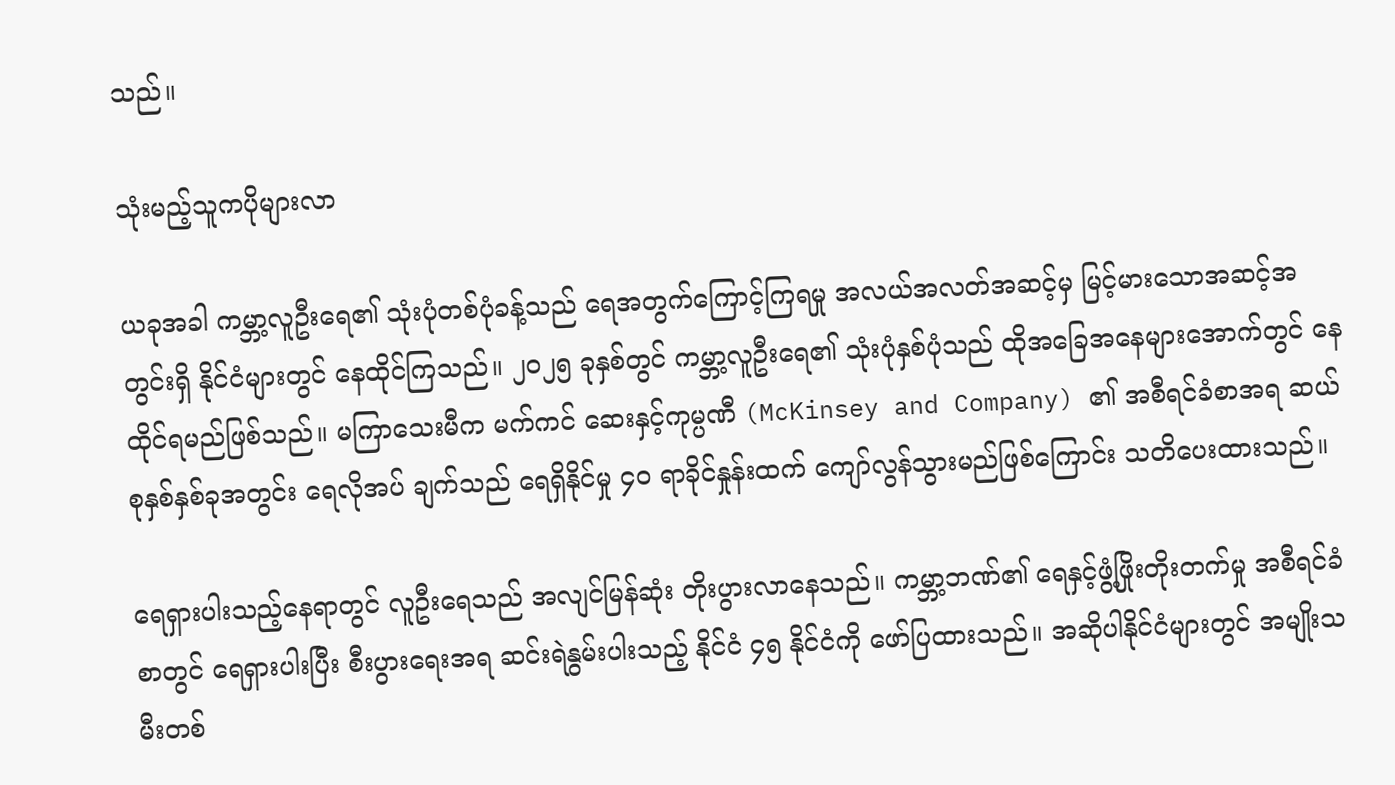သည်။

သုံးမည့်သူကပိုများလာ

ယခုအခါ ကမ္ဘာ့လူဦးရေ၏ သုံးပုံတစ်ပုံခန့်သည် ရေအတွက်ကြောင့်ကြရမှု အလယ်အလတ်အဆင့်မှ မြင့်မားသောအဆင့်အတွင်းရှိ နိုင်ငံများတွင် နေထိုင်ကြသည်။ ၂၀၂၅ ခုနှစ်တွင် ကမ္ဘာ့လူဦးရေ၏ သုံးပုံနှစ်ပုံသည် ထိုအခြေအနေများအောက်တွင် နေထိုင်ရမည်ဖြစ်သည်။ မကြာသေးမီက မက်ကင် ဆေးနှင့်ကုမ္ပဏီ (McKinsey and Company) ၏ အစီရင်ခံစာအရ ဆယ်စုနှစ်နှစ်ခုအတွင်း ရေလိုအပ် ချက်သည် ရေရှိနိုင်မှု ၄၀ ရာခိုင်နှုန်းထက် ကျော်လွန်သွားမည်ဖြစ်ကြောင်း သတိပေးထားသည်။

ရေရှားပါးသည့်နေရာတွင် လူဦးရေသည် အလျင်မြန်ဆုံး တိုးပွားလာနေသည်။ ကမ္ဘာ့ဘဏ်၏ ရေနှင့်ဖွံ့ဖြိုးတိုးတက်မှု အစီရင်ခံစာတွင် ရေရှားပါးပြီး စီးပွားရေးအရ ဆင်းရဲနွမ်းပါးသည့် နိုင်ငံ ၄၅ နိုင်ငံကို ဖော်ပြထားသည်။ အဆိုပါနိုင်ငံများတွင် အမျိုးသမီးတစ်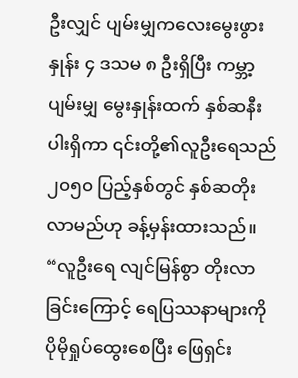ဦးလျှင် ပျမ်းမျှကလေးမွေးဖွားနှုန်း ၄ ဒသမ ၈ ဦးရှိပြီး ကမ္ဘာ့ပျမ်းမျှ မွေးနှုန်းထက် နှစ်ဆနီးပါးရှိကာ ၎င်းတို့၏လူဦးရေသည် ၂၀၅၀ ပြည့်နှစ်တွင် နှစ်ဆတိုးလာမည်ဟု ခန့်မှန်းထားသည်။ “လူဦးရေ လျင်မြန်စွာ တိုးလာခြင်းကြောင့် ရေပြဿနာများကို ပိုမိုရှုပ်ထွေးစေပြီး ဖြေရှင်း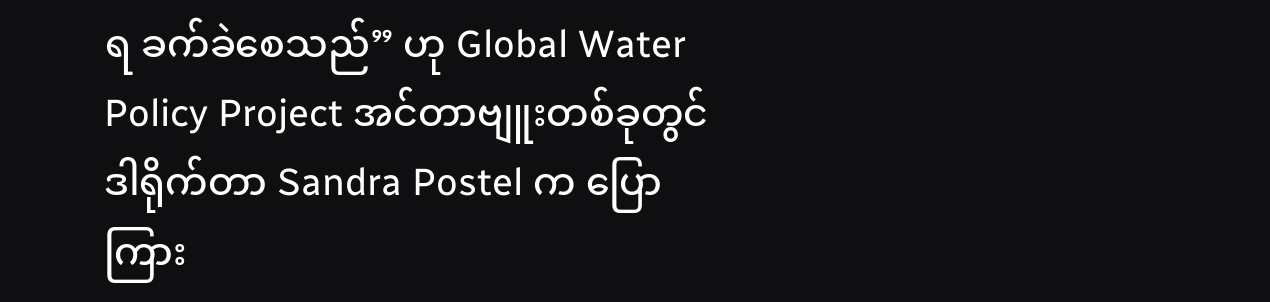ရ ခက်ခဲစေသည်” ဟု Global Water Policy Project အင်တာဗျူးတစ်ခုတွင် ဒါရိုက်တာ Sandra Postel က ပြောကြား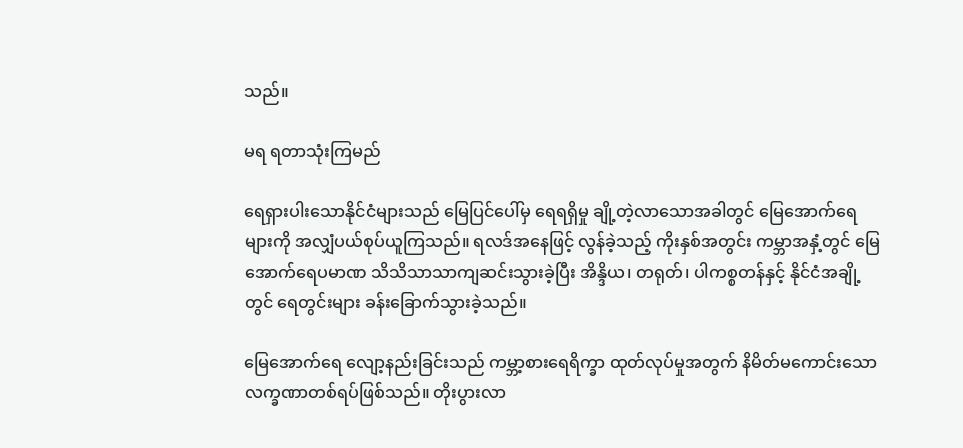သည်။

မရ ရတာသုံးကြမည်

ရေရှားပါးသောနိုင်ငံများသည် မြေပြင်ပေါ်မှ ရေရရှိမှု ချို့တဲ့လာသောအခါတွင် မြေအောက်ရေများကို အလျှံပယ်စုပ်ယူကြသည်။ ရလဒ်အနေဖြင့် လွန်ခဲ့သည့် ကိုးနှစ်အတွင်း ကမ္ဘာအနှံ့တွင် မြေအောက်ရေပမာဏ သိသိသာသာကျဆင်းသွားခဲ့ပြီး အိန္ဒိယ၊ တရုတ်၊ ပါကစ္စတန်နှင့် နိုင်ငံအချို့တွင် ရေတွင်းများ ခန်းခြောက်သွားခဲ့သည်။

မြေအောက်ရေ လျော့နည်းခြင်းသည် ကမ္ဘာ့စားရေရိက္ခာ ထုတ်လုပ်မှုအတွက် နိမိတ်မကောင်းသော လက္ခဏာတစ်ရပ်ဖြစ်သည်။ တိုးပွားလာ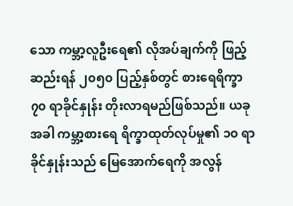သော ကမ္ဘာ့လူဦးရေ၏ လိုအပ်ချက်ကို ဖြည့်ဆည်းရန် ၂၀၅၀ ပြည့်နှစ်တွင် စားရေရိက္ခာ ၇၀ ရာခိုင်နှုန်း တိုးလာရမည်ဖြစ်သည်။ ယခုအခါ ကမ္ဘာ့စားရေ ရိက္ခာထုတ်လုပ်မှု၏ ၁၀ ရာခိုင်နှုန်းသည် မြေအောက်ရေကို အလွန်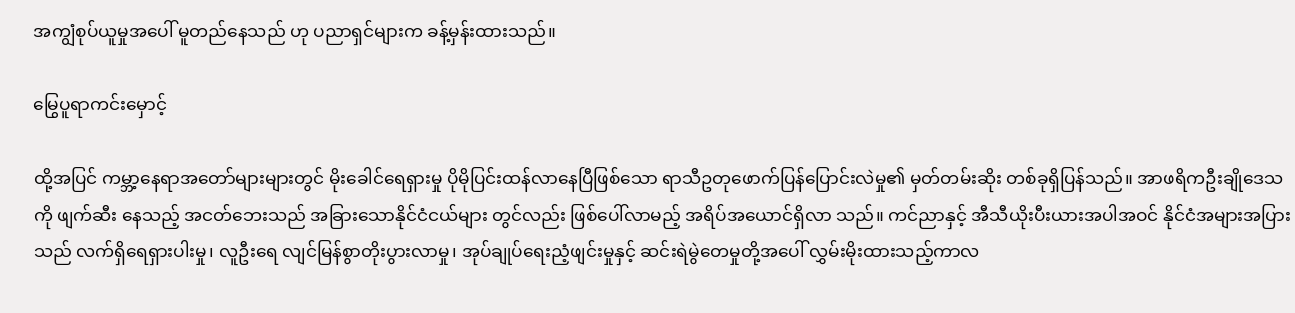အကျွံစုပ်ယူမှုအပေါ် မူတည်နေသည် ဟု ပညာရှင်များက ခန့်မှန်းထားသည်။

မြွေပူရာကင်းမှောင့်

ထို့အပြင် ကမ္ဘာ့နေရာအတော်များများတွင် မိုးခေါင်ရေရှားမှု ပိုမိုပြင်းထန်လာနေပြီဖြစ်သော ရာသီဥတုဖောက်ပြန်ပြောင်းလဲမှု၏ မှတ်တမ်းဆိုး တစ်ခုရှိပြန်သည်။ အာဖရိကဦးချိုဒေသကို ဖျက်ဆီး နေသည့် အငတ်ဘေးသည် အခြားသောနိုင်ငံငယ်များ တွင်လည်း ဖြစ်ပေါ်လာမည့် အရိပ်အယောင်ရှိလာ သည်။ ကင်ညာနှင့် အီသီယိုးပီးယားအပါအဝင် နိုင်ငံအများအပြားသည် လက်ရှိရေရှားပါးမှု၊ လူဦးရေ လျင်မြန်စွာတိုးပွားလာမှု၊ အုပ်ချုပ်ရေးညံ့ဖျင်းမှုနှင့် ဆင်းရဲမွဲတေမှုတို့အပေါ် လွှမ်းမိုးထားသည့်ကာလ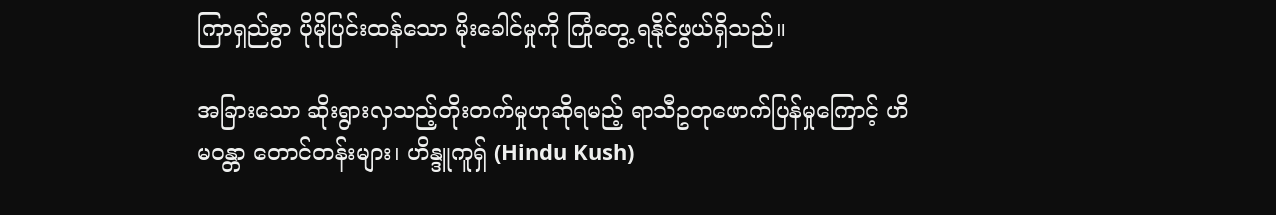ကြာရှည်စွာ ပိုမိုပြင်းထန်သော မိုးခေါင်မှုကို ကြုံတွေ့ ရနိုင်ဖွယ်ရှိသည်။

အခြားသော ဆိုးရွားလှသည့်တိုးတက်မှုဟုဆိုရမည့် ရာသီဥတုဖောက်ပြန်မှုကြောင့် ဟိမဝန္တာ တောင်တန်းများ၊ ဟိန္ဒူကူရှ် (Hindu Kush)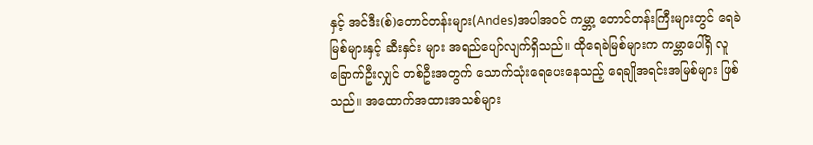နှင့် အင်ဒီး(စ်)တောင်တန်းများ(Andes)အပါအဝင် ကမ္ဘာ့ တောင်တန်းကြီးများတွင် ရေခဲမြစ်များနှင့် ဆီးနှင်း များ အရည်ပျော်လျက်ရှိသည်။ ထိုရေခဲမြစ်များက ကမ္ဘာပေါ်ရှိ လူခြောက်ဦးလျှင် တစ်ဦးအတွက် သောက်သုံးရေပေးနေသည့် ရေချိုအရင်းအမြစ်များ ဖြစ်သည်။ အထောက်အထားအသစ်များ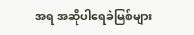အရ အဆိုပါရေခဲမြစ်များ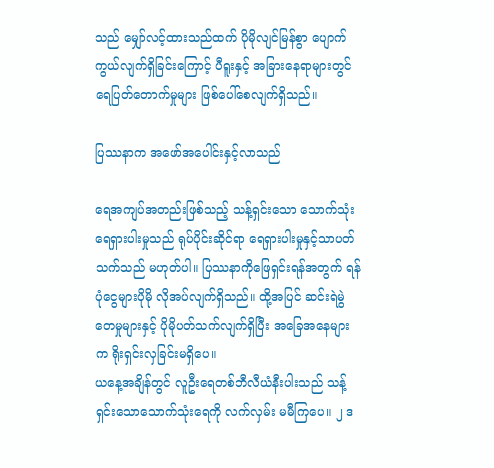သည် မျှော်လင့်ထားသည်ထက် ပိုမိုလျင်မြန်စွာ ပျောက်ကွယ်လျက်ရှိခြင်းကြောင့် ပီရူးနှင့် အခြားနေရာများတွင် ရေပြတ်တောက်မှုများ ဖြစ်ပေါ်စေလျက်ရှိသည်။

ပြဿနာက အဖော်အပေါင်းနှင့်လာသည်

ရေအကျပ်အတည်းဖြစ်သည့် သန့်ရှင်းသော သောက်သုံးရေရှားပါးမှုသည် ရုပ်ပိုင်းဆိုင်ရာ ရေရှားပါးမှုနှင့်သာပတ်သက်သည် မဟုတ်ပါ။ ပြဿနာကိုဖြေရှင်းရန်အတွက် ရန်ပုံငွေများပိုမို လိုအပ်လျက်ရှိသည်။ ထို့အပြင် ဆင်းရဲမွဲတေမှုများနှင့် ပိုမိုပတ်သက်လျက်ရှိပြီး အခြေအနေများက ရိုးရှင်းလှခြင်းမရှိပေ။
ယနေ့အချိန်တွင် လူဦးရေတစ်ဘီလီယံနီးပါးသည် သန့်ရှင်းသောသောက်သုံးရေကို လက်လှမ်း မမီကြပေ။ ၂ ဒ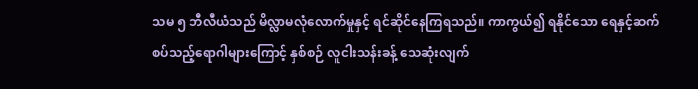သမ ၅ ဘီလီယံသည် မိလ္လာမလုံလောက်မှုနှင့် ရင်ဆိုင်နေကြရသည်။ ကာကွယ်၍ ရနိုင်သော ရေနှင့်ဆက်စပ်သည့်ရောဂါများကြောင့် နှစ်စဉ် လူငါးသန်းခန့် သေဆုံးလျက်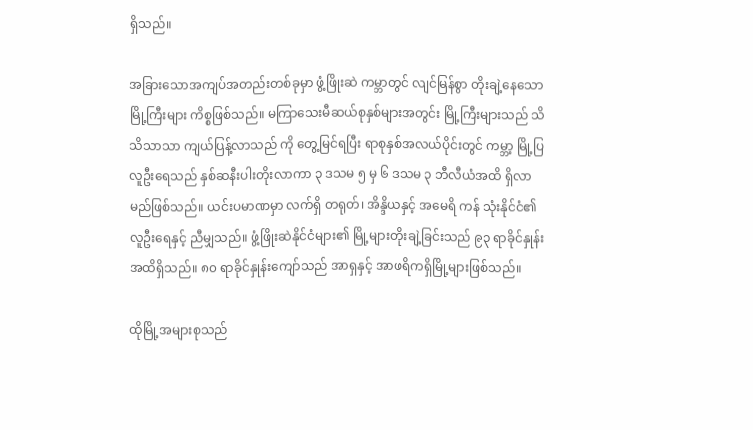ရှိသည်။

အခြားသောအကျပ်အတည်းတစ်ခုမှာ ဖွံ့ဖြိုးဆဲ ကမ္ဘာတွင် လျင်မြန်စွာ တိုးချဲ့နေသော မြို့ကြီးများ ကိစ္စဖြစ်သည်။ မကြာသေးမီဆယ်စုနှစ်များအတွင်း မြို့ကြီးများသည် သိသိသာသာ ကျယ်ပြန့်လာသည် ကို တွေ့မြင်ရပြီး ရာစုနှစ်အလယ်ပိုင်းတွင် ကမ္ဘာ့ မြို့ပြလူဦးရေသည် နှစ်ဆနီးပါးတိုးလာကာ ၃ ဒသမ ၅ မှ ၆ ဒသမ ၃ ဘီလီယံအထိ ရှိလာမည်ဖြစ်သည်။ ယင်းပမာဏမှာ လက်ရှိ တရုတ်၊ အိန္ဒိယနှင့် အမေရိ ကန် သုံးနိုင်ငံ၏ လူဦးရေနှင့် ညီမျှသည်။ ဖွံ့ဖြိုးဆဲနိုင်ငံများ၏ မြို့များတိုးချဲ့ခြင်းသည် ၉၃ ရာခိုင်နှုန်း အထိရှိသည်။ ၈၀ ရာခိုင်နှုန်းကျော်သည် အာရှနှင့် အာဖရိကရှိမြို့များဖြစ်သည်။

ထိုမြို့အများစုသည်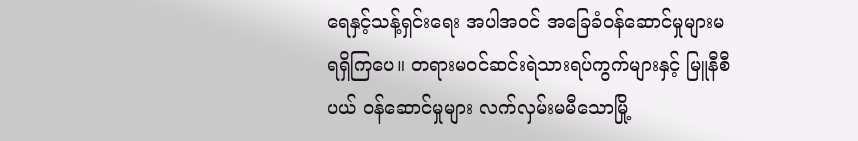ရေနှင့်သန့်ရှင်းရေး အပါအဝင် အခြေခံဝန်ဆောင်မှုများမရရှိကြပေ။ တရားမဝင်ဆင်းရဲသားရပ်ကွက်များနှင့် မြူနီစီပယ် ဝန်ဆောင်မှုများ လက်လှမ်းမမီသောမြို့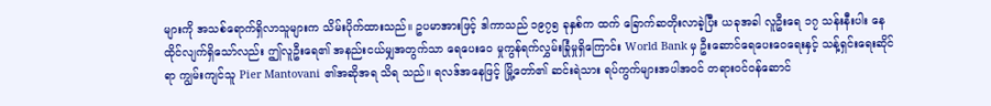များကို အသစ်ရောက်ရှိလာသူများက သိမ်းပိုက်ထားသည်။ ဥပမာအားဖြင့် ဒါကာသည် ၁၉၇၅ ခုနှစ်က ထက် ခြောက်ဆတိုးလာခဲ့ပြီး ယခုအခါ လူဦးရေ ၁၇ သန်းနီးပါး နေထိုင်လျက်ရှိသော်လည်း ဤလူဦးရေ၏ အနည်းငယ်မျှအတွက်သာ ရေပေးဝေ မှုကွန်ရက်လွှမ်းခြုံမှုရှိကြောင်း World Bank မှ ဦးဆောင်ရေပေးဝေရေးနှင့် သန့်ရှင်းရေးဆိုင်ရာ ကျွမ်းကျင်သူ Pier Mantovani ၏အဆိုအရ သိရ သည်။ ရလဒ်အနေဖြင့် မြို့တော်၏ ဆင်းရဲသား ရပ်ကွက်များအပါအဝင် တရားဝင်ဝန်ဆောင်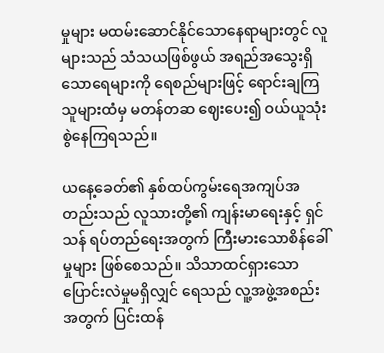မှုများ မထမ်းဆောင်နိုင်သောနေရာများတွင် လူများသည် သံသယဖြစ်ဖွယ် အရည်အသွေးရှိသောရေများကို ရေစည်များဖြင့် ရောင်းချကြသူများထံမှ မတန်တဆ ဈေးပေး၍ ဝယ်ယူသုံးစွဲနေကြရသည်။

ယနေ့ခေတ်၏ နှစ်ထပ်ကွမ်းရေအကျပ်အတည်းသည် လူသားတို့၏ ကျန်းမာရေးနှင့် ရှင်သန် ရပ်တည်ရေးအတွက် ကြီးမားသောစိန်ခေါ်မှုများ ဖြစ်စေသည်။ သိသာထင်ရှားသောပြောင်းလဲမှုမရှိလျှင် ရေသည် လူ့အဖွဲ့အစည်းအတွက် ပြင်းထန်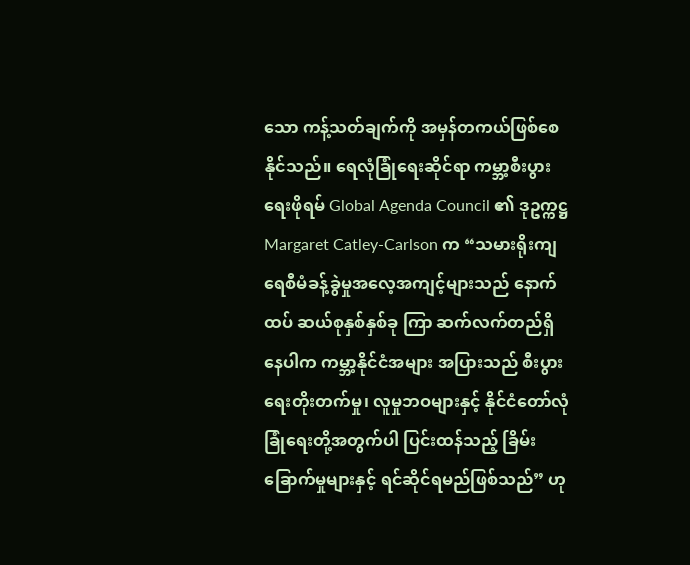သော ကန့်သတ်ချက်ကို အမှန်တကယ်ဖြစ်စေနိုင်သည်။ ရေလုံခြုံရေးဆိုင်ရာ ကမ္ဘာ့စီးပွားရေးဖိုရမ် Global Agenda Council ၏ ဒုဥက္ကဋ္ဌ Margaret Catley-Carlson က “သမားရိုးကျ ရေစီမံခန့်ခွဲမှုအလေ့အကျင့်များသည် နောက်ထပ် ဆယ်စုနှစ်နှစ်ခု ကြာ ဆက်လက်တည်ရှိနေပါက ကမ္ဘာ့နိုင်ငံအများ အပြားသည် စီးပွားရေးတိုးတက်မှု၊ လူမှုဘဝများနှင့် နိုင်ငံတော်လုံခြုံရေးတို့အတွက်ပါ ပြင်းထန်သည့် ခြိမ်းခြောက်မှုများနှင့် ရင်ဆိုင်ရမည်ဖြစ်သည်” ဟု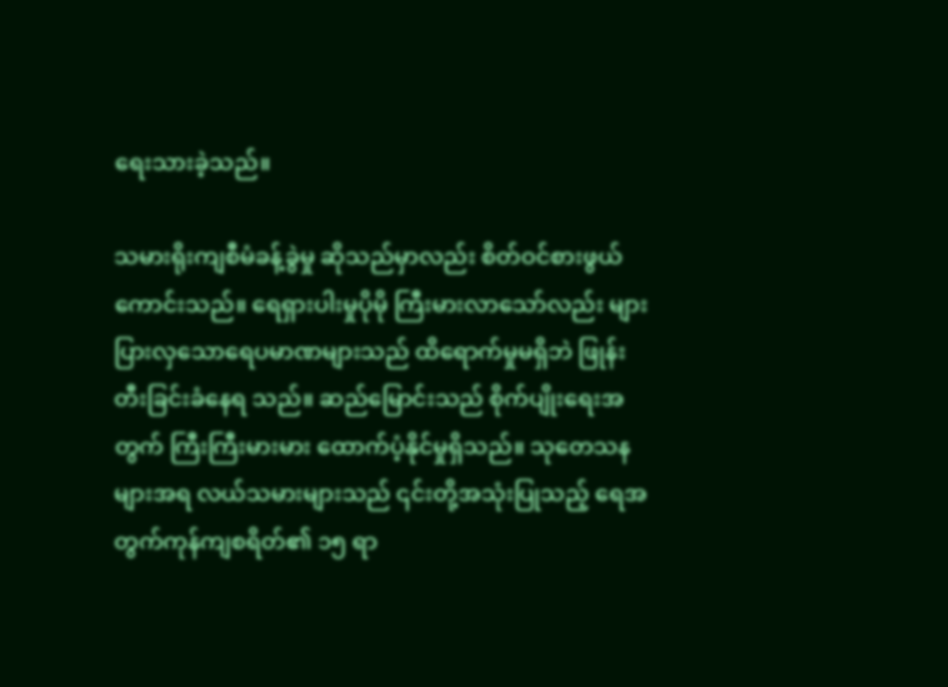ရေးသားခဲ့သည်။

သမားရိုးကျစီမံခန့်ခွဲမှု ဆိုသည်မှာလည်း စိတ်ဝင်စားဖွယ်ကောင်းသည်။ ရေရှားပါးမှုပိုမို ကြီးမားလာသော်လည်း များပြားလှသောရေပမာဏများသည် ထိရောက်မှုမရှိဘဲ ဖြုန်းတီးခြင်းခံနေရ သည်။ ဆည်မြောင်းသည် စိုက်ပျိုးရေးအတွက် ကြီးကြီးမားမား ထောက်ပံ့နိုင်မှုရှိသည်။ သုတေသန များအရ လယ်သမားများသည် ၎င်းတို့အသုံးပြုသည့် ရေအတွက်ကုန်ကျစရိတ်၏ ၁၅ ရာ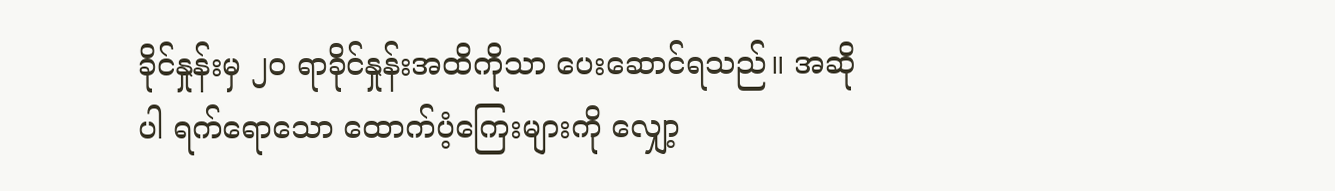ခိုင်နှုန်းမှ ၂၀ ရာခိုင်နှုန်းအထိကိုသာ ပေးဆောင်ရသည်။ အဆိုပါ ရက်ရောသော ထောက်ပံ့ကြေးများကို လျှော့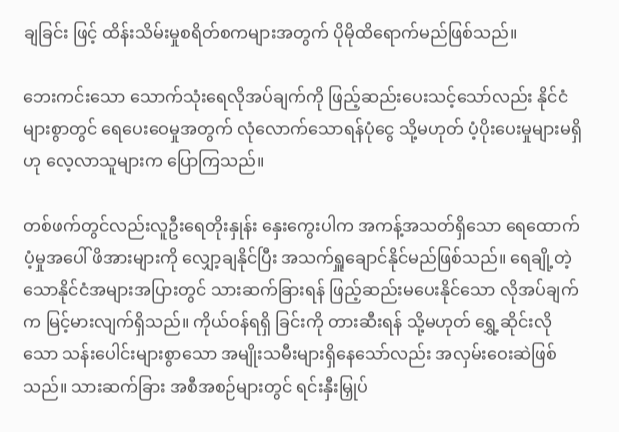ချခြင်း ဖြင့် ထိန်းသိမ်းမှုစရိတ်စကများအတွက် ပိုမိုထိရောက်မည်ဖြစ်သည်။

ဘေးကင်းသော သောက်သုံးရေလိုအပ်ချက်ကို ဖြည့်ဆည်းပေးသင့်သော်လည်း နိုင်ငံများစွာတွင် ရေပေးဝေမှုအတွက် လုံလောက်သောရန်ပုံငွေ သို့မဟုတ် ပံ့ပိုးပေးမှုများမရှိဟု လေ့လာသူများက ပြောကြသည်။

တစ်ဖက်တွင်လည်းလူဦးရေတိုးနှုန်း နှေးကွေးပါက အကန့်အသတ်ရှိသော ရေထောက်ပံ့မှုအပေါ် ဖိအားများကို လျှော့ချနိုင်ပြီး အသက်ရှူချောင်နိုင်မည်ဖြစ်သည်။ ရေချို့တဲ့သောနိုင်ငံအများအပြားတွင် သားဆက်ခြားရန် ဖြည့်ဆည်းမပေးနိုင်သော လိုအပ်ချက်က မြင့်မားလျက်ရှိသည်။ ကိုယ်ဝန်ရရှိ ခြင်းကို တားဆီးရန် သို့မဟုတ် ရွှေ့ဆိုင်းလိုသော သန်းပေါင်းများစွာသော အမျိုးသမီးများရှိနေသော်လည်း အလှမ်းဝေးဆဲဖြစ်သည်။ သားဆက်ခြား အစီအစဉ်များတွင် ရင်းနှီးမြှုပ်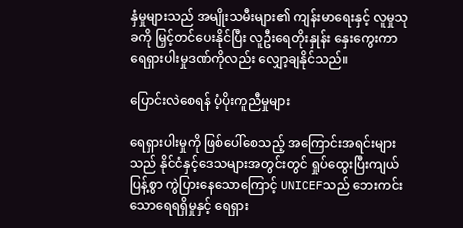နှံမှုများသည် အမျိုးသမီးများ၏ ကျန်းမာရေးနှင့် လူမှုသုခကို မြှင့်တင်ပေးနိုင်ပြီး လူဦးရေတိုးနှုန်း နှေးကွေးကာ ရေရှားပါးမှုဒဏ်ကိုလည်း လျှော့ချနိုင်သည်။

ပြောင်းလဲစေရန် ပံ့ပိုးကူညီမှုများ

ရေရှားပါးမှုကို ဖြစ်ပေါ်စေသည့် အကြောင်းအရင်းများသည် နိုင်ငံနှင့်ဒေသများအတွင်းတွင် ရှုပ်ထွေးပြီးကျယ်ပြန့်စွာ ကွဲပြားနေသောကြောင့် UNICEFသည် ဘေးကင်းသောရေရရှိမှုနှင့် ရေရှား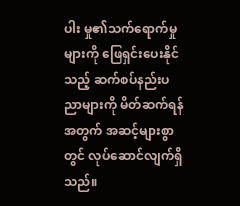ပါး မှု၏သက်ရောက်မှုများကို ဖြေရှင်းပေးနိုင်သည့် ဆက်စပ်နည်းပညာများကို မိတ်ဆက်ရန်အတွက် အဆင့်များစွာတွင် လုပ်ဆောင်လျက်ရှိသည်။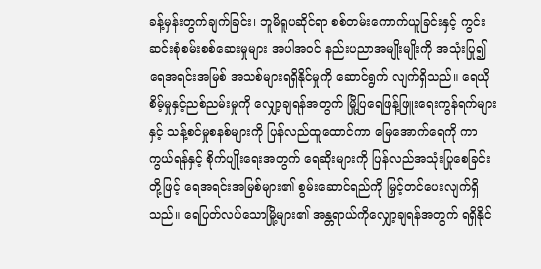ခန့်မှန်းတွက်ချက်ခြင်း၊ ဘူမိရူပဆိုင်ရာ စစ်တမ်းကောက်ယူခြင်းနှင့် ကွင်းဆင်းစုံစမ်းစစ်ဆေးမှုများ အပါအဝင် နည်းပညာအမျိုးမျိုးကို အသုံးပြု၍ ရေအရင်းအမြစ် အသစ်များရရှိနိုင်မှုကို ဆောင်ရွက် လျက်ရှိသည်။ ရေယိုစိမ့်မှုနှင့်ညစ်ညမ်းမှုကို လျှော့ချရန်အတွက် မြို့ပြရေဖြန့်ဖြူးရေးကွန်ရက်များနှင့် သန့်စင်မှုစနစ်များကို ပြန်လည်ထူထောင်ကာ မြေအောက်ရေကို ကာကွယ်ရန်နှင့် စိုက်ပျိုးရေးအတွက် ရေဆိုးများကို ပြန်လည်အသုံးပြုစေခြင်းတို့ဖြင့် ရေအရင်းအမြစ်များ၏ စွမ်းဆောင်ရည်ကို မြှင့်တင်ပေးလျက်ရှိသည်။ ရေပြတ်လပ်သောမြို့များ၏ အန္တရာယ်ကိုလျှော့ချရန်အတွက် ရရှိနိုင်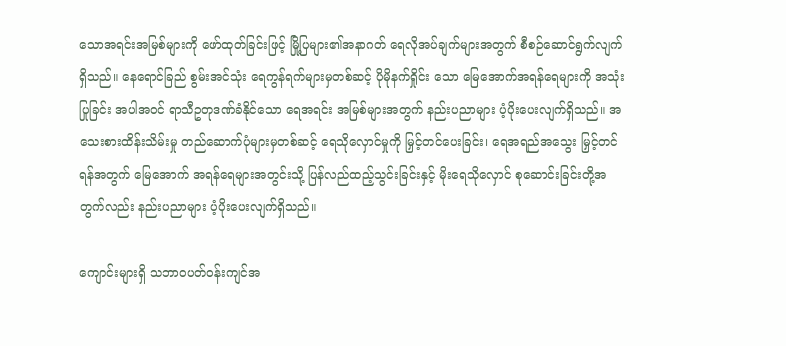သောအရင်းအမြစ်များကို ဖော်ထုတ်ခြင်းဖြင့် မြို့ပြများ၏အနာဂတ် ရေလိုအပ်ချက်များအတွက် စီစဉ်ဆောင်ရွက်လျက်ရှိသည်။ နေရောင်ခြည် စွမ်းအင်သုံး ရေကွန်ရက်များမှတစ်ဆင့် ပိုမိုနက်ရှိုင်း သော မြေအောက်အရန်ရေများကို အသုံးပြုခြင်း အပါအဝင် ရာသီဥတုဒဏ်ခံနိုင်သော ရေအရင်း အမြစ်များအတွက် နည်းပညာများ ပံ့ပိုးပေးလျက်ရှိသည်။ အသေးစားထိန်းသိမ်းမှု တည်ဆောက်ပုံများမှတစ်ဆင့် ရေသိုလှောင်မှုကို မြှင့်တင်ပေးခြင်း၊ ရေအရည်အသွေး မြှင့်တင်ရန်အတွက် မြေအောက် အရန်ရေများအတွင်းသို့ ပြန်လည်ထည့်သွင်းခြင်းနှင့် မိုးရေသိုလှောင် စုဆောင်းခြင်းတို့အတွက်လည်း နည်းပညာများ ပံ့ပိုးပေးလျက်ရှိသည်။

ကျောင်းများရှိ သဘာဝပတ်ဝန်းကျင်အ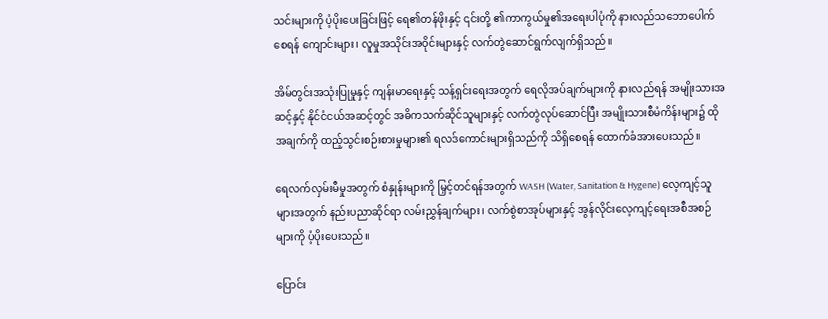သင်းများကို ပံ့ပိုးပေးခြင်းဖြင့် ရေ၏တန်ဖိုးနှင့် ၎င်းတို့ ၏ကာကွယ်မှု၏အရေးပါပုံကို နားလည်သဘောပေါက်စေရန် ကျောင်းများ၊ လူမှုအသိုင်းအဝိုင်းများနှင့် လက်တွဲဆောင်ရွက်လျက်ရှိသည်။

အိမ်တွင်းအသုံးပြုမှုနှင့် ကျန်းမာရေးနှင့် သန့်ရှင်းရေးအတွက် ရေလိုအပ်ချက်များကို နားလည်ရန် အမျိုးသားအဆင့်နှင့် နိုင်ငံငယ်အဆင့်တွင် အဓိကသက်ဆိုင်သူများနှင့် လက်တွဲလုပ်ဆောင်ပြီး အမျိုးသားစီမံကိန်းများ၌ ထိုအချက်ကို ထည့်သွင်းစဉ်းစားမှုများ၏ ရလဒ်ကောင်းများရှိသည်ကို သိရှိစေရန် ထောက်ခံအားပေးသည်။

ရေလက်လှမ်းမီမှုအတွက် စံနှုန်းများကို မြှင့်တင်ရန်အတွက် WASH (Water, Sanitation & Hygene) လေ့ကျင့်သူများအတွက် နည်းပညာဆိုင်ရာ လမ်းညွှန်ချက်များ၊ လက်စွဲစာအုပ်များနှင့် အွန်လိုင်းလေ့ကျင့်ရေးအစီအစဉ်များကို ပံ့ပိုးပေးသည်။

ပြောင်း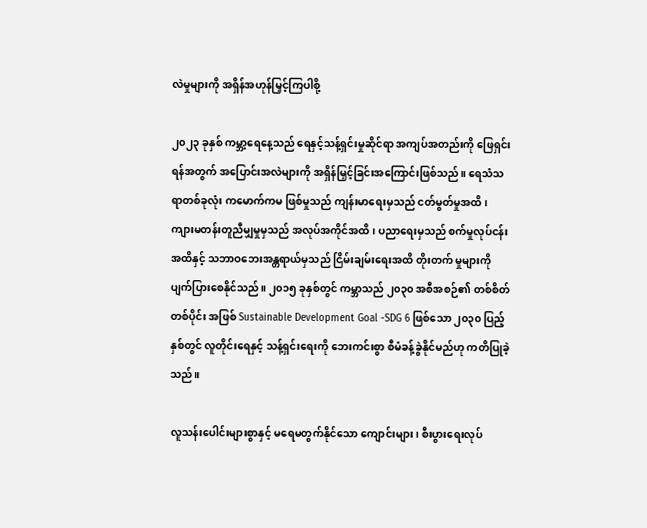လဲမှုများကို အရှိန်အဟုန်မြှင့်ကြပါစို့

၂၀၂၃ ခုနှစ် ကမ္ဘာ့ရေနေ့သည် ရေနှင့်သန့်ရှင်းမှုဆိုင်ရာ အကျပ်အတည်းကို ဖြေရှင်းရန်အတွက် အပြောင်းအလဲများကို အရှိန်မြှင့်ခြင်းအကြောင်းဖြစ်သည်။ ရေသံသရာတစ်ခုလုံး ကမောက်ကမ ဖြစ်မှုသည် ကျန်းမာရေးမှသည် ငတ်မွတ်မှုအထိ၊ ကျားမတန်းတူညီမျှမှုမှသည် အလုပ်အကိုင်အထိ၊ ပညာရေးမှသည် စက်မှုလုပ်ငန်းအထိနှင့် သဘာဝဘေးအန္တရာယ်မှသည် ငြိမ်းချမ်းရေးအထိ တိုးတက် မှုများကို ပျက်ပြားစေနိုင်သည်။ ၂၀၁၅ ခုနှစ်တွင် ကမ္ဘာသည် ၂၀၃၀ အစီအစဉ်၏ တစ်စိတ်တစ်ပိုင်း အဖြစ် Sustainable Development Goal -SDG 6 ဖြစ်သော ၂၀၃၀ ပြည့်နှစ်တွင် လူတိုင်းရေနှင့် သန့်ရှင်းရေးကို ဘေးကင်းစွာ စီမံခန့်ခွဲနိုင်မည်ဟု ကတိပြုခဲ့သည်။

လူသန်းပေါင်းများစွာနှင့် မရေမတွက်နိုင်သော ကျောင်းများ၊ စီးပွားရေးလုပ်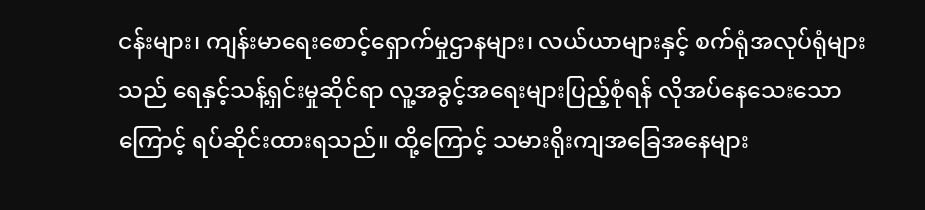ငန်းများ၊ ကျန်းမာရေးစောင့်ရှောက်မှုဌာနများ၊ လယ်ယာများနှင့် စက်ရုံအလုပ်ရုံများသည် ရေနှင့်သန့်ရှင်းမှုဆိုင်ရာ လူ့အခွင့်အရေးများပြည့်စုံရန် လိုအပ်နေသေးသောကြောင့် ရပ်ဆိုင်းထားရသည်။ ထို့ကြောင့် သမားရိုးကျအခြေအနေများ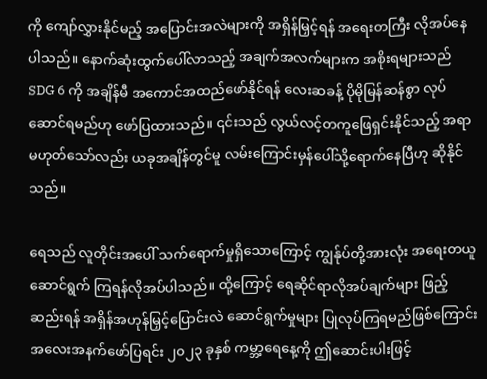ကို ကျော်လွှားနိုင်မည့် အပြောင်းအလဲများကို အရှိန်မြှင့်ရန် အရေးတကြီး လိုအပ်နေပါသည်။ နောက်ဆုံးထွက်ပေါ်လာသည့် အချက်အလက်များက အစိုးရများသည် SDG 6 ကို အချိန်မီ အကောင်အထည်ဖော်နိုင်ရန် လေးဆခန့် ပိုမိုမြန်ဆန်စွာ လုပ်ဆောင်ရမည်ဟု ဖော်ပြထားသည်။ ၎င်းသည် လွယ်လင့်တကူဖြေရှင်းနိုင်သည့် အရာမဟုတ်သော်လည်း ယခုအချိန်တွင်မူ လမ်းကြောင်းမှန်ပေါ်သို့ရောက်နေပြီဟု ဆိုနိုင်သည်။

ရေသည် လူတိုင်းအပေါ် သက်ရောက်မှုရှိသောကြောင့် ကျွန်ုပ်တို့အားလုံး အရေးတယူဆောင်ရွက် ကြရန်လိုအပ်ပါသည်။ ထို့ကြောင့် ရေဆိုင်ရာလိုအပ်ချက်များ ဖြည့်ဆည်းရန် အရှိန်အဟုန်မြှင့်ပြောင်းလဲ ဆောင်ရွက်မှုများ ပြုလုပ်ကြရမည်ဖြစ်ကြောင်း အလေးအနက်ဖော်ပြရင်း ၂၀၂၃ ခုနှစ် ကမ္ဘာ့ရေနေ့ကို ဤဆောင်းပါးဖြင့်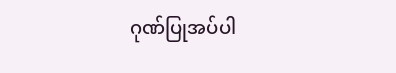ဂုဏ်ပြုအပ်ပါ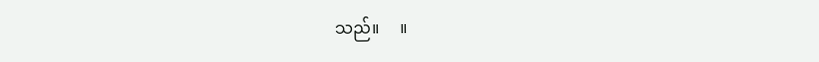သည်။     ။